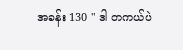အခန်း 130 " ဒါ တကယ်ပဲ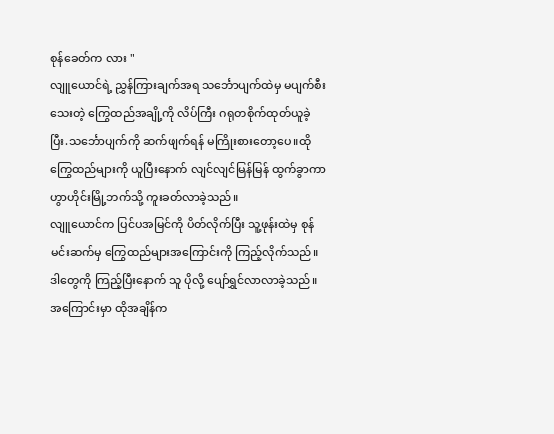စုန်ခေတ်က လား "
လျူယောင်ရဲ့ ညွှန်ကြားချက်အရ သင်္ဘောပျက်ထဲမှ မပျက်စီးသေးတဲ့ ကြွေထည်အချို့ကို လိပ်ကြီး ဂရုတစိုက်ထုတ်ယူခဲ့ပြီး.သင်္ဘောပျက်ကို ဆက်ဖျက်ရန် မကြိုးစားတော့ပေ။ထိုကြွေထည်များကို ယူပြီးနောက် လျင်လျင်မြန်မြန် ထွက်ခွာကာ ဟွာဟိုင်းမြို့ဘက်သို့ ကူးခတ်လာခဲ့သည်။
လျူယောင်က ပြင်ပအမြင်ကို ပိတ်လိုက်ပြီး သူ့ဖုန်းထဲမှ စုန်မင်းဆက်မှ ကြွေထည်များအကြောင်းကို ကြည့်လိုက်သည်။
ဒါတွေကို ကြည့်ပြီးနောက် သူ ပိုလို့ ပျော်ရွှင်လာလာခဲ့သည်။ အကြောင်းမှာ ထိုအချိန်က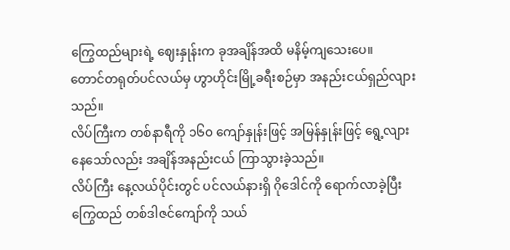ကြွေထည်များရဲ့ ဈေးနှုန်းက ခုအချိန်အထိ မနိမ့်ကျသေးပေ။
တောင်တရုတ်ပင်လယ်မှ ဟွာဟိုင်းမြို့ခရီးစဉ်မှာ အနည်းငယ်ရှည်လျားသည်။
လိပ်ကြီးက တစ်နာရီကို ၁၆၀ ကျော်နှုန်းဖြင့် အမြန်နှုန်းဖြင့် ရွေ့လျားနေသော်လည်း အချိန်အနည်းငယ် ကြာသွားခဲ့သည်။
လိပ်ကြီး နေ့လယ်ပိုင်းတွင် ပင်လယ်နားရှိ ဂိုဒေါင်ကို ရောက်လာခဲ့ပြီး ကြွေထည် တစ်ဒါဇင်ကျော်ကို သယ်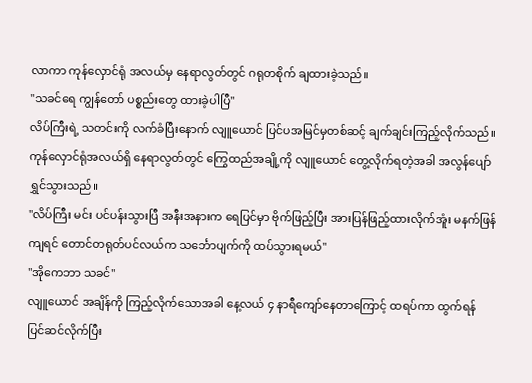လာကာ ကုန်လှောင်ရုံ အလယ်မှ နေရာလွတ်တွင် ဂရုတစိုက် ချထားခဲ့သည်။
"သခင်ရေ ကျွန်တော် ပစ္စည်းတွေ ထားခဲ့ပါပြီ"
လိပ်ကြီးရဲ့ သတင်းကို လက်ခံပြီးနောက် လျူယောင် ပြင်ပအမြင်မှတစ်ဆင့် ချက်ချင်းကြည့်လိုက်သည်။
ကုန်လှောင်ရုံအလယ်ရှိ နေရာလွတ်တွင် ကြွေထည်အချို့ကို လျူယောင် တွေ့လိုက်ရတဲ့အခါ အလွန်ပျော်ရွှင်သွားသည်။
"လိပ်ကြီး မင်း ပင်ပန်းသွားပြီ အနီးအနားက ရေပြင်မှာ ဗိုက်ဖြည့်ပြီး အားပြန်ဖြည့်ထားလိုက်အူံး မနက်ဖြန်ကျရင် တောင်တရုတ်ပင်လယ်က သင်္ဘောပျက်ကို ထပ်သွားရမယ်"
"အိုကေဘာ သခင်"
လျူယောင် အချိန်ကို ကြည့်လိုက်သောအခါ နေ့လယ် ၄ နာရီကျော်နေတာကြောင့် ထရပ်ကာ ထွက်ရန် ပြင်ဆင်လိုက်ပြီး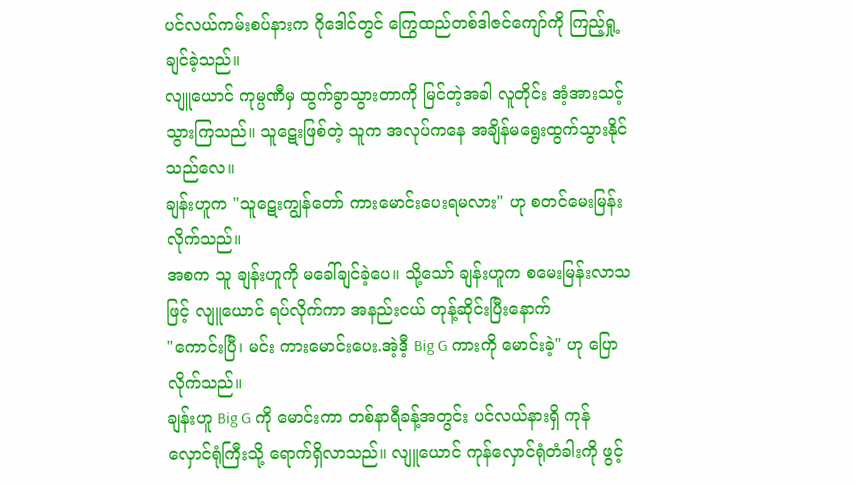ပင်လယ်ကမ်းစပ်နားက ဂိုဒေါင်တွင် ကြွေထည်တစ်ဒါဇင်ကျော်ကို ကြည့်ရှု့ချင်ခဲ့သည်။
လျူယောင် ကုမ္ပဏီမှ ထွက်ခွာသွားတာကို မြင်တဲ့အခါ လူတိုင်း အံ့အားသင့်သွားကြသည်။ သူဋေးဖြစ်တဲ့ သူက အလုပ်ကနေ အချိန်မရွေးထွက်သွားနိုင်သည်လေ။
ချန်းဟူက "သူဋေးကျွန်တော် ကားမောင်းပေးရမလား" ဟု စတင်မေးမြန်းလိုက်သည်။
အစက သူ ချန်းဟူကို မခေါ်ချင်ခဲ့ပေ။ သို့သော် ချန်းဟူက စမေးမြန်းလာသဖြင့် လျူယောင် ရပ်လိုက်ကာ အနည်းငယ် တုန့်ဆိုင်းပြီးနောက်
"ကောင်းပြီ၊ မင်း ကားမောင်းပေး.အဲ့ဒီ့ Big G ကားကို မောင်းခဲ့" ဟု ပြောလိုက်သည်။
ချန်းဟူ Big G ကို မောင်းကာ တစ်နာရီခန့်အတွင်း ပင်လယ်နားရှိ ကုန်လှောင်ရုံကြီးသို့ ရောက်ရှိလာသည်။ လျူယောင် ကုန်လှောင်ရုံတံခါးကို ဖွင့်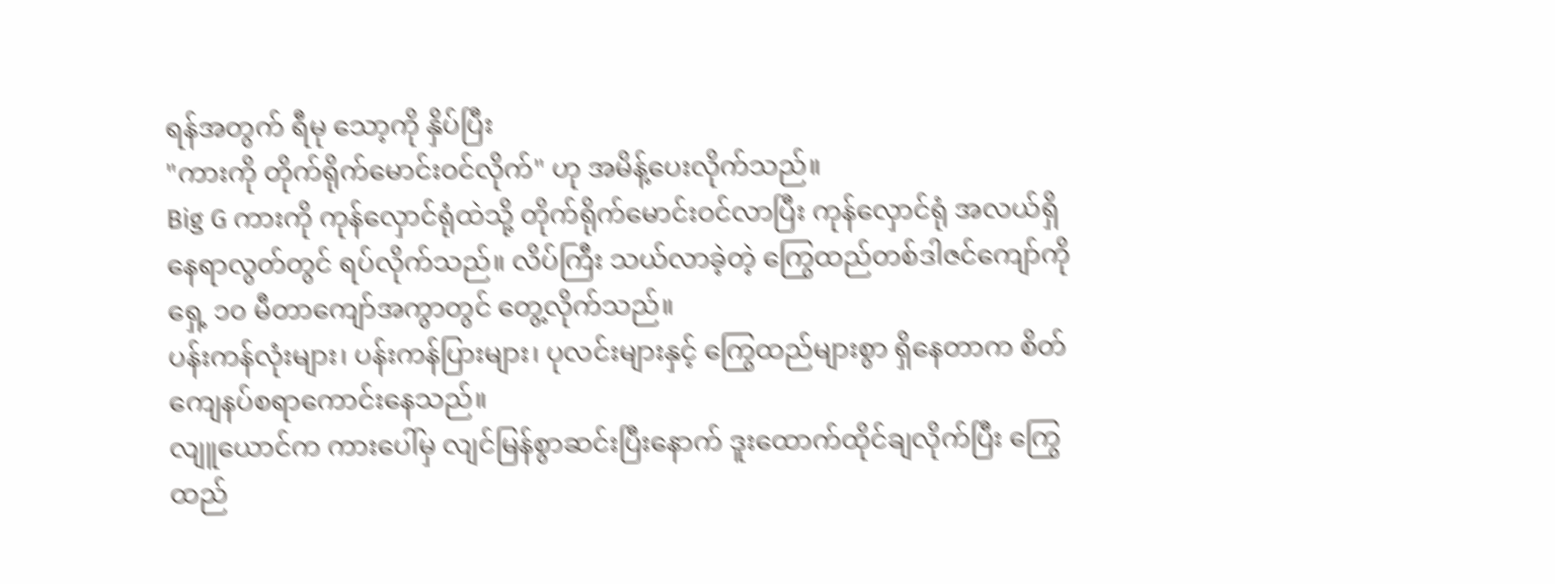ရန်အတွက် ရီမု သော့ကို နှိပ်ပြီး
"ကားကို တိုက်ရိုက်မောင်းဝင်လိုက်" ဟု အမိန့်ပေးလိုက်သည်။
Big G ကားကို ကုန်လှောင်ရုံထဲသို့ တိုက်ရိုက်မောင်းဝင်လာပြီး ကုန်လှောင်ရုံ အလယ်ရှိ နေရာလွတ်တွင် ရပ်လိုက်သည်။ လိပ်ကြီး သယ်လာခဲ့တဲ့ ကြွေထည်တစ်ဒါဇင်ကျော်ကို ရှေ့ ၁၀ မီတာကျော်အကွာတွင် တွေ့လိုက်သည်။
ပန်းကန်လုံးများ၊ ပန်းကန်ပြားများ၊ ပုလင်းများနှင့် ကြွေထည်များစွာ ရှိနေတာက စိတ် ကျေနပ်စရာကောင်းနေသည်။
လျူယောင်က ကားပေါ်မှ လျင်မြန်စွာဆင်းပြီးနောက် ဒူးထောက်ထိုင်ချလိုက်ပြီး ကြွေထည်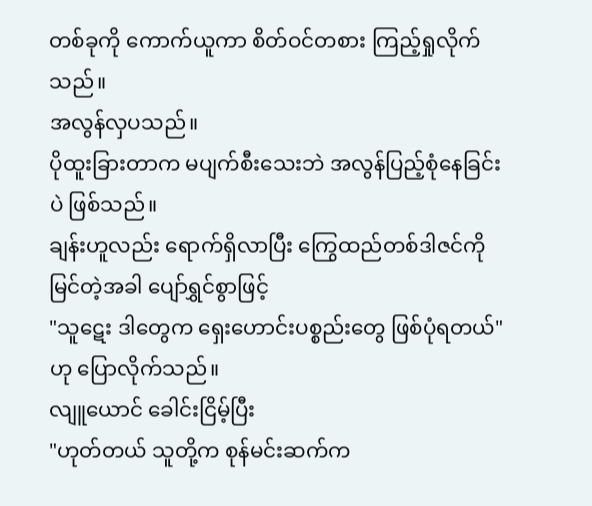တစ်ခုကို ကောက်ယူကာ စိတ်ဝင်တစား ကြည့်ရှုလိုက်သည်။
အလွန်လှပသည်။
ပိုထူးခြားတာက မပျက်စီးသေးဘဲ အလွန်ပြည့်စုံနေခြင်းပဲ ဖြစ်သည်။
ချန်းဟူလည်း ရောက်ရှိလာပြီး ကြွေထည်တစ်ဒါဇင်ကို မြင်တဲ့အခါ ပျော်ရွှင်စွာဖြင့်
"သူဋေး ဒါတွေက ရှေးဟောင်းပစ္စည်းတွေ ဖြစ်ပုံရတယ်" ဟု ပြောလိုက်သည်။
လျူယောင် ခေါင်းငြိမ့်ပြီး
"ဟုတ်တယ် သူတို့က စုန်မင်းဆက်က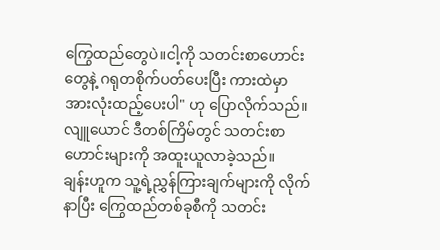ကြွေထည်တွေပဲ။ငါ့ကို သတင်းစာဟောင်းတွေနဲ့ ဂရုတစိုက်ပတ်ပေးပြီး ကားထဲမှာ အားလုံးထည့်ပေးပါ" ဟု ပြောလိုက်သည်။
လျူယောင် ဒီတစ်ကြိမ်တွင် သတင်းစာဟောင်းများကို အထူးယူလာခဲ့သည်။
ချန်းဟူက သူ့ရဲ့ညွှန်ကြားချက်များကို လိုက်နာပြီး ကြွေထည်တစ်ခုစီကို သတင်း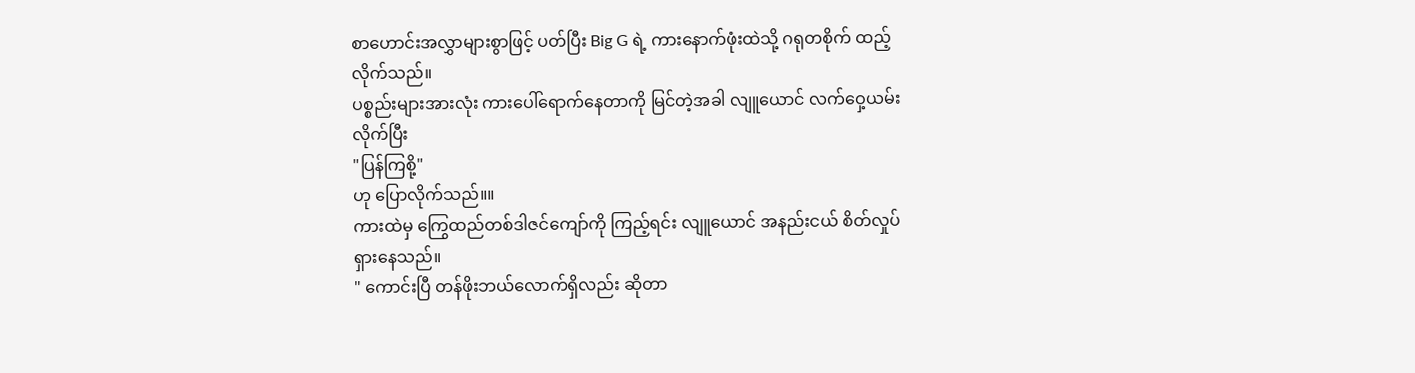စာဟောင်းအလွှာများစွာဖြင့် ပတ်ပြီး Big G ရဲ့ ကားနောက်ဖုံးထဲသို့ ဂရုတစိုက် ထည့်လိုက်သည်။
ပစ္စည်းများအားလုံး ကားပေါ်ရောက်နေတာကို မြင်တဲ့အခါ လျူယောင် လက်ဝှေ့ယမ်းလိုက်ပြီး
"ပြန်ကြစို့"
ဟု ပြောလိုက်သည်။။
ကားထဲမှ ကြွေထည်တစ်ဒါဇင်ကျော်ကို ကြည့်ရင်း လျူယောင် အနည်းငယ် စိတ်လှုပ်ရှားနေသည်။
" ကောင်းပြီ တန်ဖိုးဘယ်လောက်ရှိလည်း ဆိုတာ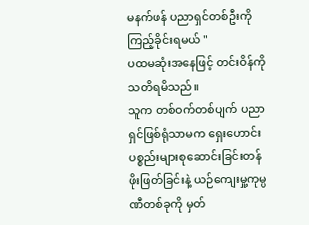မနက်ဖန် ပညာရှင်တစ်ဦးကို ကြည့်ခိုင်းရမယ် "
ပထမဆုံးအနေဖြင့် တင်းဝိန်ကို သတိရမိသည်။
သူက တစ်ဝက်တစ်ပျက် ပညာရှင်ဖြစ်ရုံသာမက ရှေးဟောင်းပစ္စည်းများစုဆောင်းခြင်းတန်ဖိုးဖြတ်ခြင်းနဲ့ ယဉ်ကျေးမှု့ကုမ္ပဏီတစ်ခုကို မှတ်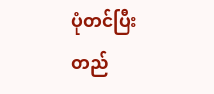ပုံတင်ပြီး တည်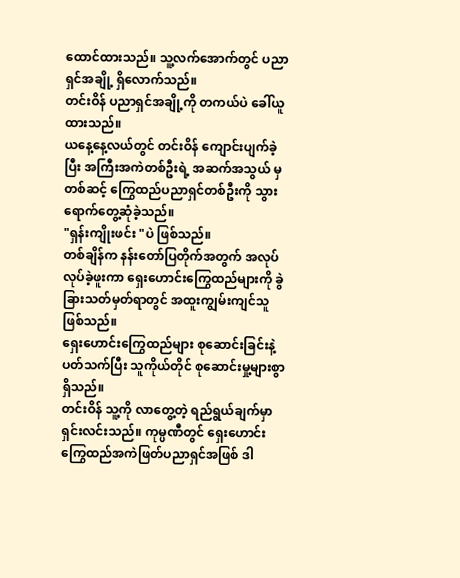ထောင်ထားသည်။ သူ့လက်အောက်တွင် ပညာရှင်အချို့ ရှိလောက်သည်။
တင်းဝိန် ပညာရှင်အချို့ကို တကယ်ပဲ ခေါ်ယူထားသည်။
ယနေ့နေ့လယ်တွင် တင်းဝိန် ကျောင်းပျက်ခဲ့ပြီး အကြီးအကဲတစ်ဦးရဲ့ အဆက်အသွယ် မှတစ်ဆင့် ကြွေထည်ပညာရှင်တစ်ဦးကို သွားရောက်တွေ့ဆုံခဲ့သည်။
"ရှန်းကျိုးဖင်း "ပဲ ဖြစ်သည်။
တစ်ချိန်က နန်းတော်ပြတိုက်အတွက် အလုပ်လုပ်ခဲ့ဖူးကာ ရှေးဟောင်းကြွေထည်များကို ခွဲခြားသတ်မှတ်ရာတွင် အထူးကျွမ်းကျင်သူဖြစ်သည်။
ရှေးဟောင်းကြွေထည်များ စုဆောင်းခြင်းနဲ့ ပတ်သက်ပြီး သူကိုယ်တိုင် စုဆောင်းမှု့များစွာ ရှိသည်။
တင်းဝိန် သူ့ကို လာတွေ့တဲ့ ရည်ရွယ်ချက်မှာ ရှင်းလင်းသည်။ ကုမ္ပဏီတွင် ရှေးဟောင်းကြွေထည်အကဲဖြတ်ပညာရှင်အဖြစ် ဒါ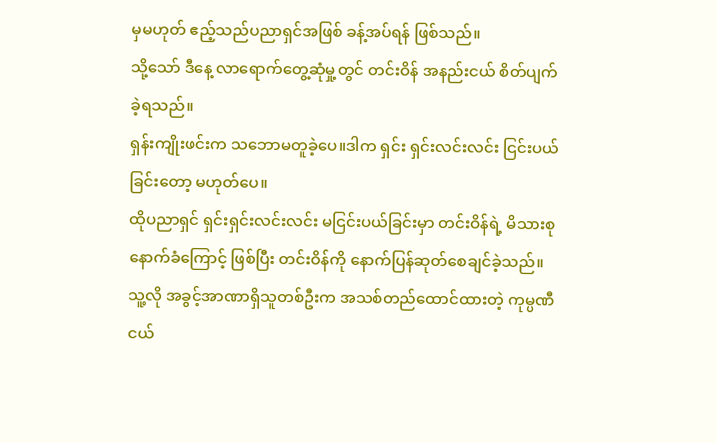မှမဟုတ် ဧည့်သည်ပညာရှင်အဖြစ် ခန့်အပ်ရန် ဖြစ်သည်။
သို့သော် ဒီနေ့ လာရောက်တွေ့ဆုံမှု့တွင် တင်းဝိန် အနည်းငယ် စိတ်ပျက်ခဲ့ရသည်။
ရှန်းကျိုးဖင်းက သဘောမတူခဲ့ပေ။ဒါက ရှင်း ရှင်းလင်းလင်း ငြင်းပယ်ခြင်းတော့ မဟုတ်ပေ။
ထိုပညာရှင် ရှင်းရှင်းလင်းလင်း မငြင်းပယ်ခြင်းမှာ တင်းဝိန်ရဲ့ မိသားစုနောက်ခံကြောင့် ဖြစ်ပြီး တင်းဝိန်ကို နောက်ပြန်ဆုတ်စေချင်ခဲ့သည်။
သူ့လို အခွင့်အာဏာရှိသူတစ်ဦးက အသစ်တည်ထောင်ထားတဲ့ ကုမ္ပဏီငယ်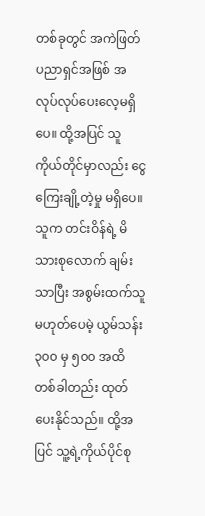တစ်ခုတွင် အကဲဖြတ်ပညာရှင်အဖြစ် အလုပ်လုပ်ပေးလေ့မရှိပေ။ ထို့အပြင် သူကိုယ်တိုင်မှာလည်း ငွေကြေးချို့တဲ့မှု မရှိပေ။
သူက တင်းဝိန်ရဲ့ မိသားစုလောက် ချမ်းသာပြီး အစွမ်းထက်သူ မဟုတ်ပေမဲ့ ယွမ်သန်း ၃၀၀ မှ ၅၀၀ အထိ တစ်ခါတည်း ထုတ်ပေးနိုင်သည်။ ထို့အပြင် သူ့ရဲ့ကိုယ်ပိုင်စု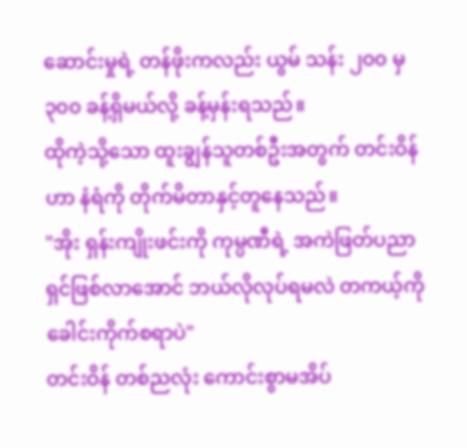ဆောင်းမှုရဲ့ တန်ဖိုးကလည်း ယွမ် သန်း ၂၀၀ မှ ၃၀၀ ခန့်ရှိမယ်လို့ ခန့်မှန်းရသည်။
ထိုကဲ့သို့သော ထူးချွန်သူတစ်ဦးအတွက် တင်းဝိန်ဟာ နံရံကို တိုက်မိတာနှင့်တူနေသည်။
"အိုး ရှန်းကျိုးဖင်းကို ကုမ္ပဏီရဲ့ အကဲဖြတ်ပညာရှင်ဖြစ်လာအောင် ဘယ်လိုလုပ်ရမလဲ တကယ့်ကို ခေါင်းကိုက်စရာပဲ"
တင်းဝိန် တစ်ညလုံး ကောင်းစွာမအိပ်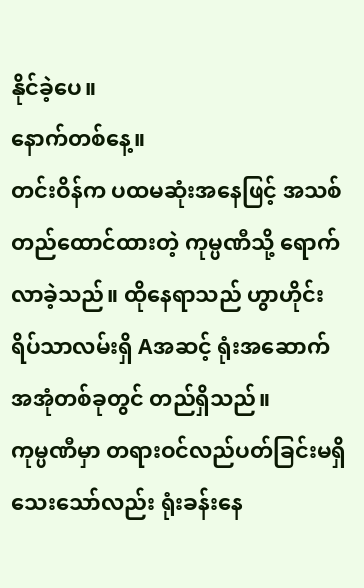နိုင်ခဲ့ပေ။
နောက်တစ်နေ့။
တင်းဝိန်က ပထမဆုံးအနေဖြင့် အသစ်တည်ထောင်ထားတဲ့ ကုမ္ပဏီသို့ ရောက်လာခဲ့သည်။ ထိုနေရာသည် ဟွာဟိုင်းရိပ်သာလမ်းရှိ Aအဆင့် ရုံးအဆောက်အအုံတစ်ခုတွင် တည်ရှိသည်။
ကုမ္ပဏီမှာ တရားဝင်လည်ပတ်ခြင်းမရှိသေးသော်လည်း ရုံးခန်းနေ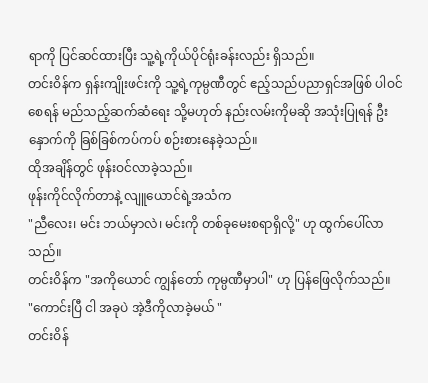ရာကို ပြင်ဆင်ထားပြီး သူ့ရဲ့ကိုယ်ပိုင်ရုံးခန်းလည်း ရှိသည်။
တင်းဝိန်က ရှန်းကျိုးဖင်းကို သူ့ရဲ့ကုမ္ပဏီတွင် ဧည့်သည်ပညာရှင်အဖြစ် ပါဝင်စေရန် မည်သည့်ဆက်ဆံရေး သို့မဟုတ် နည်းလမ်းကိုမဆို အသုံးပြုရန် ဦးနှောက်ကို ခြစ်ခြစ်ကပ်ကပ် စဉ်းစားနေခဲ့သည်။
ထိုအချိန်တွင် ဖုန်းဝင်လာခဲ့သည်။
ဖုန်းကိုင်လိုက်တာနဲ့ လျူယောင်ရဲ့အသံက
"ညီလေး၊ မင်း ဘယ်မှာလဲ၊ မင်းကို တစ်ခုမေးစရာရှိလို့" ဟု ထွက်ပေါ်လာသည်။
တင်းဝိန်က "အကိုယောင် ကျွန်တော် ကုမ္ပဏီမှာပါ" ဟု ပြန်ဖြေလိုက်သည်။
"ကောင်းပြီ ငါ အခုပဲ အဲ့ဒီကိုလာခဲ့မယ် "
တင်းဝိန်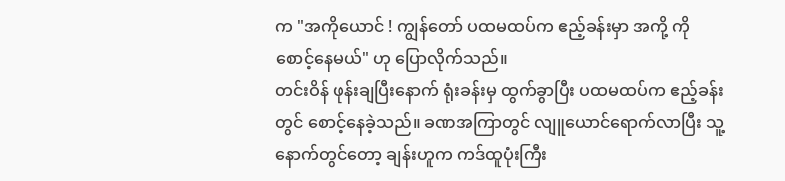က "အကိုယောင် ! ကျွန်တော် ပထမထပ်က ဧည့်ခန်းမှာ အကို့ ကို စောင့်နေမယ်" ဟု ပြောလိုက်သည်။
တင်းဝိန် ဖုန်းချပြီးနောက် ရုံးခန်းမှ ထွက်ခွာပြီး ပထမထပ်က ဧည့်ခန်းတွင် စောင့်နေခဲ့သည်။ ခဏအကြာတွင် လျူယောင်ရောက်လာပြီး သူ့နောက်တွင်တော့ ချန်းဟူက ကဒ်ထူပုံးကြီး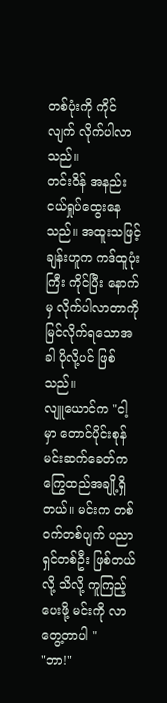တစ်ပုံးကို ကိုင်လျက် လိုက်ပါလာသည်။
တင်းဝိန် အနည်းငယ်ရှုပ်ထွေးနေသည်။ အထူးသဖြင့် ချန်းဟူက ကဒ်ထူပုံးကြီး ကိုင်ပြီး နောက်မှ လိုက်ပါလာတာကို မြင်လိုက်ရသောအခါ ပိုလို့ပင် ဖြစ်သည်။
လျူယောင်က "ငါ့မှာ တောင်ပိုင်းစုန်မင်းဆက်ခေတ်က ကြွေထည်အချို့ရှိတယ်။ မင်းက တစ်ဝက်တစ်ပျက် ပညာရှင်တစ်ဦး ဖြစ်တယ်လို့ သိလို့ ကူကြည့်ပေးဖို့ မင်းကို လာတွေ့တာပါ "
"ဘာ!"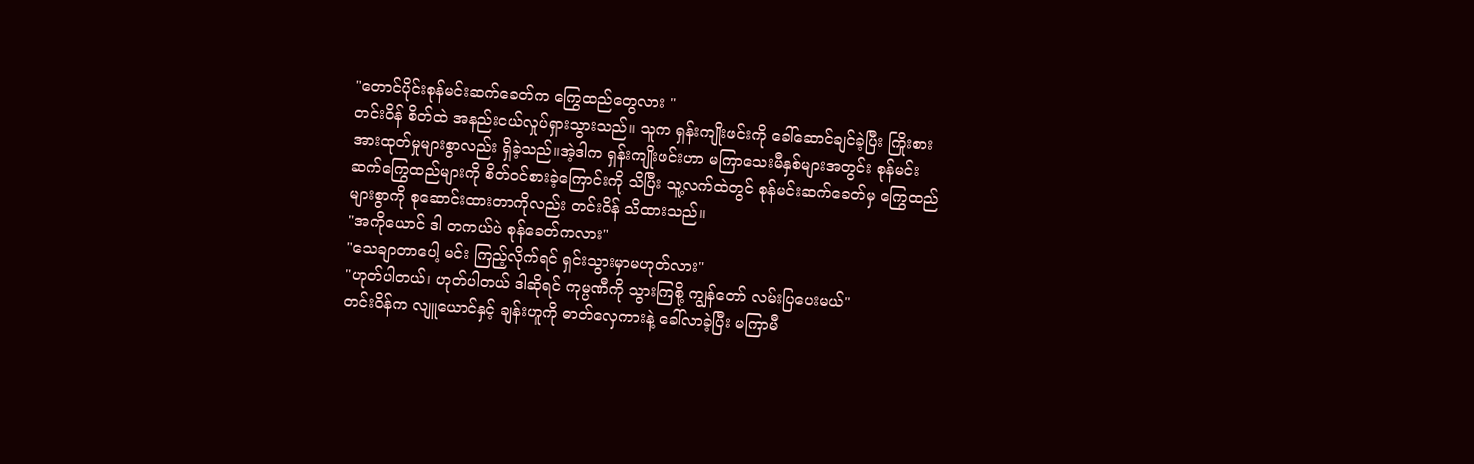"တောင်ပိုင်းစုန်မင်းဆက်ခေတ်က ကြွေထည်တွေလား "
တင်းဝိန် စိတ်ထဲ အနည်းငယ်လှုပ်ရှားသွားသည်။ သူက ရှန်းကျိုးဖင်းကို ခေါ်ဆောင်ချင်ခဲ့ပြီး ကြိုးစားအားထုတ်မှုများစွာလည်း ရှိခဲ့သည်။အဲ့ဒါက ရှန်းကျိုးဖင်းဟာ မကြာသေးမီနှစ်များအတွင်း စုန်မင်းဆက်ကြွေထည်များကို စိတ်ဝင်စားခဲ့ကြောင်းကို သိပြီး သူ့လက်ထဲတွင် စုန်မင်းဆက်ခေတ်မှ ကြွေထည်များစွာကို စုဆောင်းထားတာကိုလည်း တင်းဝိန် သိထားသည်။
"အကိုယောင် ဒါ တကယ်ပဲ စုန်ခေတ်ကလား"
"သေချာတာပေါ့ မင်း ကြည့်လိုက်ရင် ရှင်းသွားမှာမဟုတ်လား"
"ဟုတ်ပါတယ်၊ ဟုတ်ပါတယ် ဒါဆိုရင် ကုမ္ပဏီကို သွားကြစို့ ကျွန်တော် လမ်းပြပေးမယ်"
တင်းဝိန်က လျူယောင်နှင့် ချန်းဟူကို ဓာတ်လှေကားနဲ့ ခေါ်လာခဲ့ပြီး မကြာမီ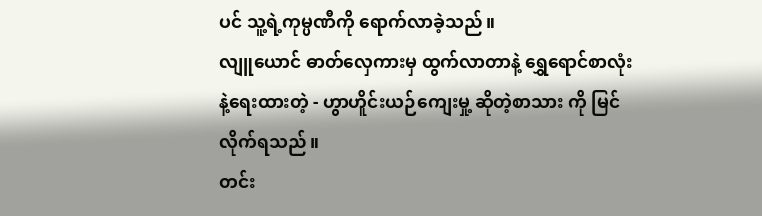ပင် သူ့ရဲ့ကုမ္ပဏီကို ရောက်လာခဲ့သည်။
လျူယောင် ဓာတ်လှေကားမှ ထွက်လာတာနဲ့ ရွှေရောင်စာလုံးနဲ့ရေးထားတဲ့ - ဟွာဟိူင်းယဉ်ကျေးမှု့ ဆိုတဲ့စာသား ကို မြင်လိုက်ရသည်။
တင်း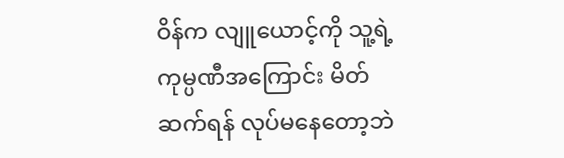ဝိန်က လျူယောင့်ကို သူ့ရဲ့ကုမ္ပဏီအကြောင်း မိတ်ဆက်ရန် လုပ်မနေတော့ဘဲ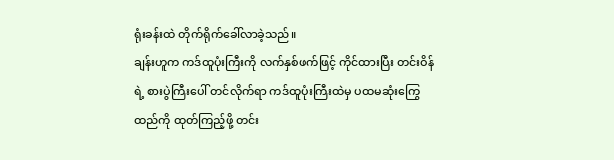ရုံးခန်းထဲ တိုက်ရိုက်ခေါ်လာခဲ့သည်။
ချန်းဟူက ကဒ်ထူပုံးကြီးကို လက်နှစ်ဖက်ဖြင့် ကိုင်ထားပြီး တင်းဝိန်ရဲ့ စားပွဲကြီးပေါ် တင်လိုက်ရာ ကဒ်ထူပုံးကြီးထဲမှ ပထမဆုံးကြွေ ထည်ကို ထုတ်ကြည့်ဖို့ တင်း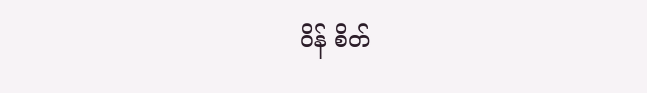ဝိန် စိတ်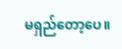မရှည်တော့ပေ။